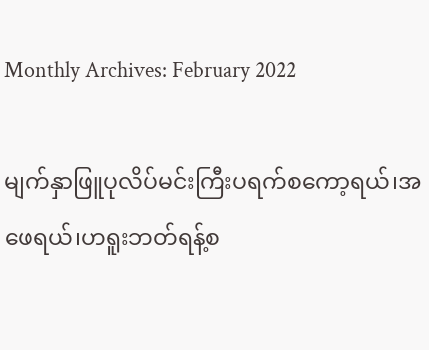Monthly Archives: February 2022

မျက်နှာဖြူပုလိပ်မင်းကြီးပရက်စကော့ရယ်၊အဖေရယ်၊ဟရူးဘတ်ရန့်စ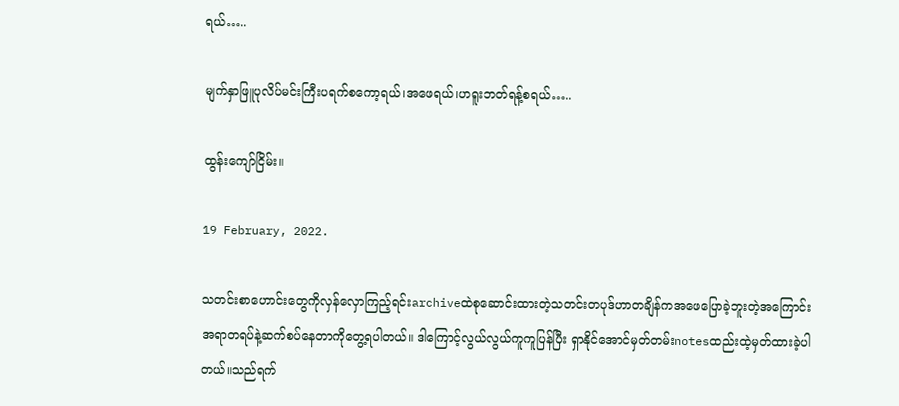ရယ်…..

မျက်နှာဖြူပုလိပ်မင်းကြီးပရက်စကော့ရယ်၊အဖေရယ်၊ဟရူးဘတ်ရန့်စရယ်…..

ထွန်းကျော်ငြိမ်း။

19 February, 2022.

သတင်းစာဟောင်းတွေကိုလှန်လှောကြည့်ရင်းarchiveထဲစုဆောင်းထားတဲ့သတင်းတပုဒ်ဟာတချိန်ကအဖေပြောခဲ့ဘူးတဲ့အကြောင်းအရာတရပ်နဲ့ဆက်စပ်နေတာကိုတွေ့ရပါတယ်။ ဒါကြောင့်လွယ်လွယ်ကူကူပြန်ပြီး ရှာနိုင်အောင်မှတ်တမ်းnotesထည်းထဲ့မှတ်ထားခဲ့ပါတယ်။သည်ရက်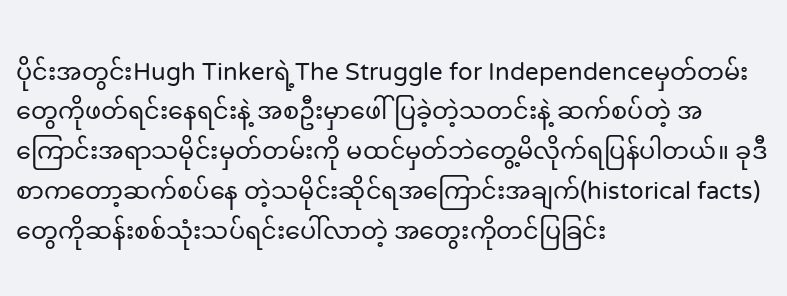ပိုင်းအတွင်းHugh Tinkerရဲ့The Struggle for Independenceမှတ်တမ်းတွေကိုဖတ်ရင်းနေရင်းနဲ့ အစဦးမှာဖေါ်ပြခဲ့တဲ့သတင်းနဲ့ ဆက်စပ်တဲ့ အကြောင်းအရာသမိုင်းမှတ်တမ်းကို မထင်မှတ်ဘဲတွေ့မိလိုက်ရပြန်ပါတယ်။ ခုဒီစာကတော့ဆက်စပ်နေ တဲ့သမိုင်းဆိုင်ရအကြောင်းအချက်(historical facts) တွေကိုဆန်းစစ်သုံးသပ်ရင်းပေါ်လာတဲ့ အတွေးကိုတင်ပြခြင်း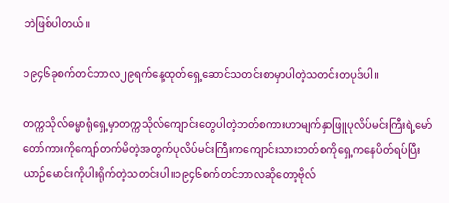ဘဲဖြစ်ပါတယ်။

၁၉၄၆ခုစက်တင်ဘာလ၂၉ရက်နေ့ထုတ်ရှေ့ဆောင်သတင်းစာမှာပါတဲ့သတင်းတပုဒ်ပါ။

တက္ကသိုလ်ဓမ္မာရုံရှေ့မှာတက္ကသိုလ်ကျောင်းတွေပါတဲ့ဘတ်စကားဟာမျက်နှာဖြူပုလိပ်မင်းကြီးရဲ့မော်တော်ကားကိုကျော်တက်မိတဲ့အတွက်ပုလိပ်မင်းကြီးကကျောင်းသားဘတ်စကိုရှေ့ကနေပိတ်ရပ်ပြီးယာဉ်မောင်းကိုပါးရိုက်တဲ့သတင်းပါ။၁၉၄၆စက်တင်ဘာလဆိုတော့ဗိုလ်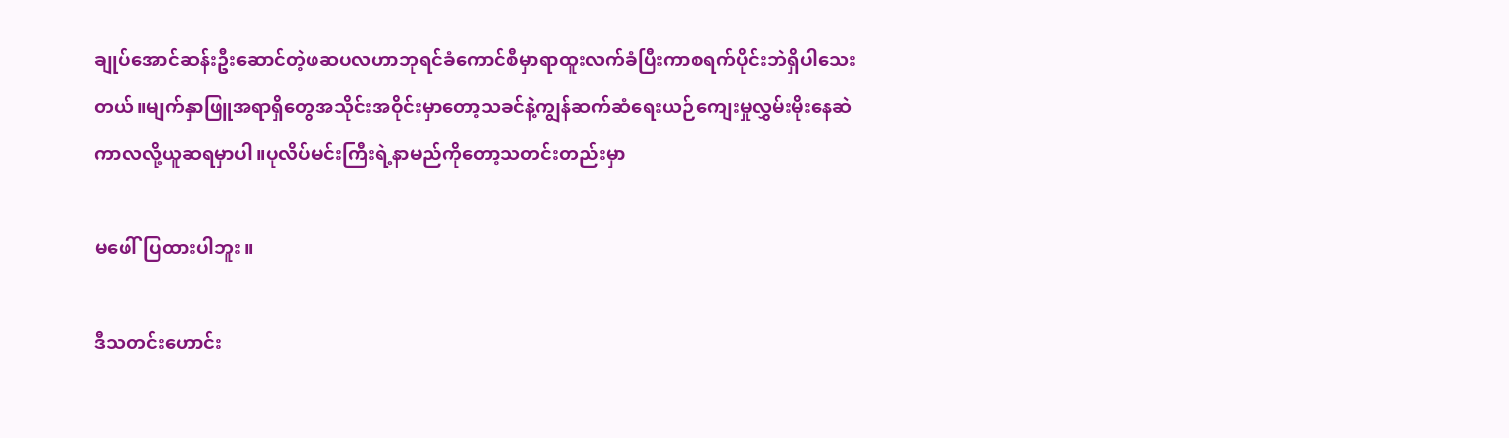ချုပ်အောင်ဆန်းဦးဆောင်တဲ့ဖဆပလဟာဘုရင်ခံကောင်စီမှာရာထူးလက်ခံပြီးကာစရက်ပိုင်းဘဲရှိပါသေးတယ်။မျက်နှာဖြူအရာရှိတွေအသိုင်းအဝိုင်းမှာတော့သခင်နဲ့ကျွန်ဆက်ဆံရေးယဉ်ကျေးမှုလွှမ်းမိုးနေဆဲကာလလို့ယူဆရမှာပါ။ပုလိပ်မင်းကြီးရဲ့နာမည်ကိုတော့သတင်းတည်းမှာ

မဖေါ်ပြထားပါဘူး။

ဒီသတင်းဟောင်း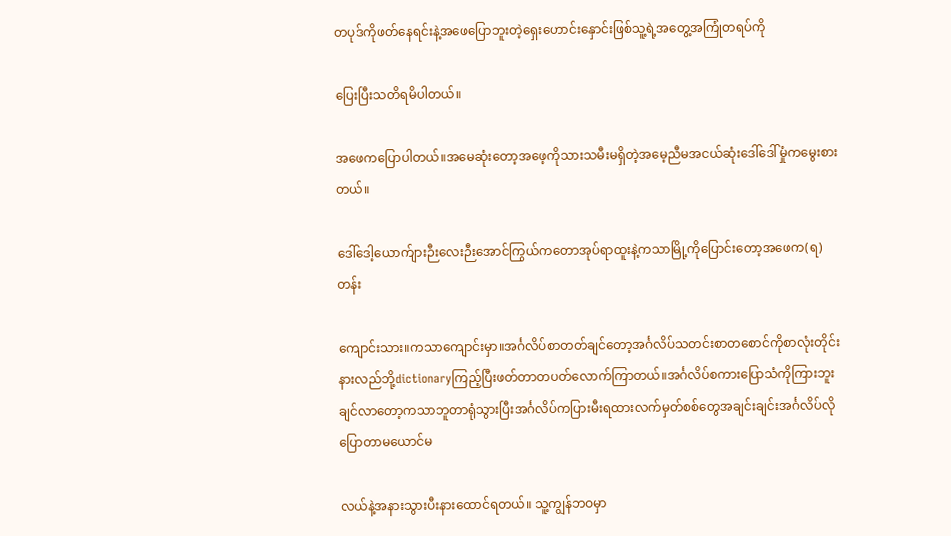တပုဒ်ကိုဖတ်နေရင်းနဲ့အဖေပြောဘူးတဲ့ရှေးဟောင်းနှောင်းဖြစ်သူ့ရဲ့အတွေ့အကြုံတရပ်ကို

ပြေးပြီးသတိရမိပါတယ်။

အဖေကပြောပါတယ်။အမေဆုံးတော့အဖေ့ကိုသားသမီးမရှိတဲ့အမေ့ညီမအငယ်ဆုံးဒေါ်ဒေါ်မှုံကမွေးစားတယ်။

ဒေါ်ဒေါ့ယောက်ျားဉီးလေးဉီးအောင်ကြွယ်ကတောအုပ်ရာထူးနဲ့ကသာမြို့ကိုပြောင်းတော့အဖေက(ရ)တန်း

ကျောင်းသား။ကသာကျောင်းမှာ။အင်္ဂလိပ်စာတတ်ချင်တော့အင်္ဂလိပ်သတင်းစာတစောင်ကိုစာလုံးတိုင်းနားလည်ဘို့dictionaryကြည့်ပြီးဖတ်တာတပတ်လောက်ကြာတယ်။အင်္ဂလိပ်စကားပြောသံကိုကြားဘူးချင်လာတော့ကသာဘူတာရုံသွားပြီးအင်္ဂလိပ်ကပြားမီးရထားလက်မှတ်စစ်တွေအချင်းချင်းအင်္ဂလိပ်လိုပြောတာမယောင်မ

လယ်နဲ့အနားသွားပီးနားထောင်ရတယ်။ သူ့ကျွန်ဘဝမှာ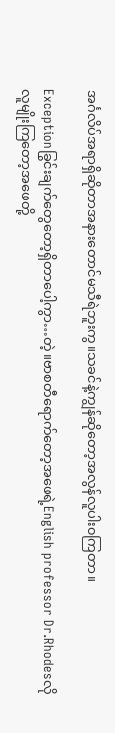အင်္ဂလိပ်အရာရှိဆိုတာအနားတောင်မသီရဲဘူးကွ။သခင်နဲ့ကျွန်ဆိုတော့အလွန်လူပါး၀ကြတာ။

Exceptionခြွင်းချက်တွေတော့ရှိတာပေါ့ကွာ…တဲ့။ဗာစတီရောက်တော့အဖေရဲ့English professor Dr.Rhodesလိုလူမျိုးကြတော့အဖေတို့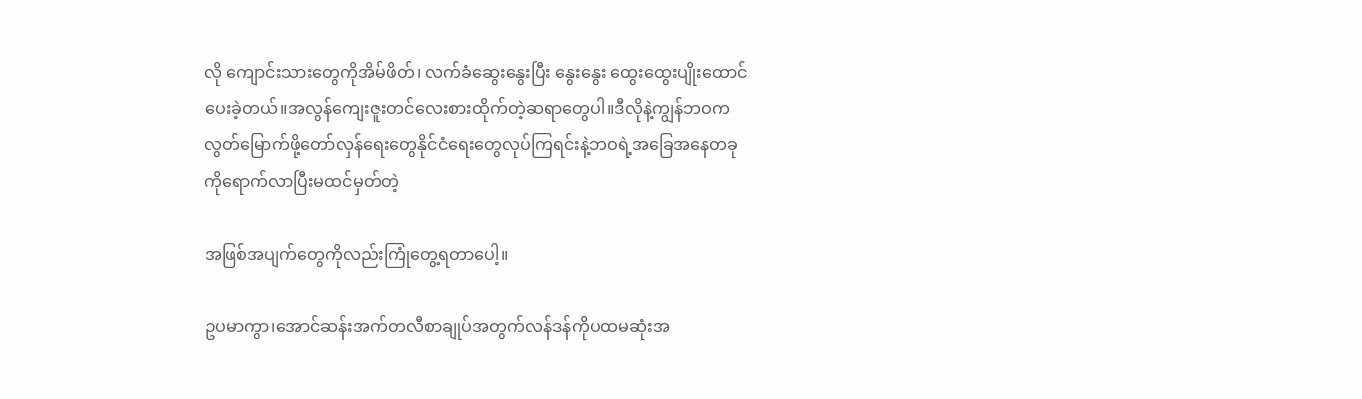လို ကျောင်းသားတွေကိုအိမ်ဖိတ်၊ လက်ခံဆွေးနွေးပြီး နွေးနွေး ထွေးထွေးပျိုးထောင်ပေးခဲ့တယ်။အလွန်ကျေးဇူးတင်လေးစားထိုက်တဲ့ဆရာတွေပါ။ဒီလိုနဲ့ကျွန်ဘဝကလွတ်‌မြောက်ဖို့တော်လှန်ရေးတွေနိုင်ငံရေးတွေလုပ်ကြရင်းနဲ့ဘဝရဲ့အခြေအနေတခုကိုရောက်လာပြီးမထင်မှတ်တဲ့

အဖြစ်အပျက်တွေကိုလည်းကြုံတွေ့ရတာပေါ့။

ဥပမာကွာ၊အောင်ဆန်းအက်တလီစာချုပ်အတွက်လန်ဒန်ကိုပထမဆုံးအ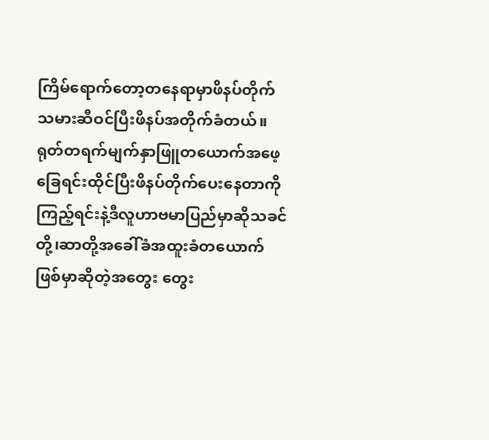ကြိမ်ရောက်တော့တနေရာမှာဖိနပ်တိုက်သမားဆီဝင်ပြီးဖိနပ်အတိုက်ခံတယ်။ရုတ်တရက်မျက်နှာဖြူတယောက်အဖေ့ခြေရင်းထိုင်ပြီးဖိနပ်တိုက်ပေးနေတာကိုကြည့်ရင်းနဲ့ဒီလူဟာဗမာပြည်မှာဆိုသခင်တို့၊ဆာတို့အ‌ခေါ်ခံအထူးခံတယောက်ဖြစ်မှာဆိုတဲ့အတွေး တွေး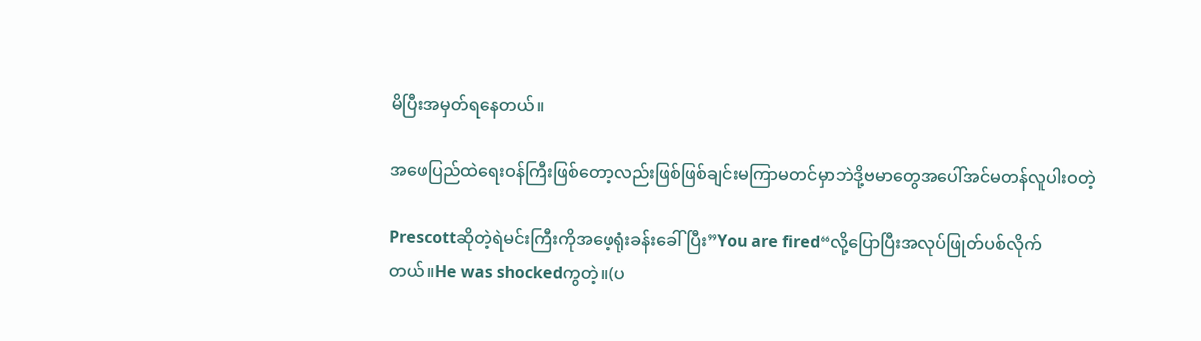မိပြီးအမှတ်ရနေတယ်။

အဖေပြည်ထဲရေးဝန်ကြီးဖြစ်တော့လည်းဖြစ်ဖြစ်ချင်းမကြာမတင်မှာဘဲဒို့ဗမာတွေအပေါ်အင်မတန်လူပါးဝတဲ့

Prescottဆိုတဲ့ရဲမင်းကြီးကိုအဖေ့ရုံးခန်းခေါ်ပြီး”You are fired“လို့ပြောပြီးအလုပ်ဖြုတ်ပစ်လိုက်တယ်။He was shockedကွတဲ့။(ပ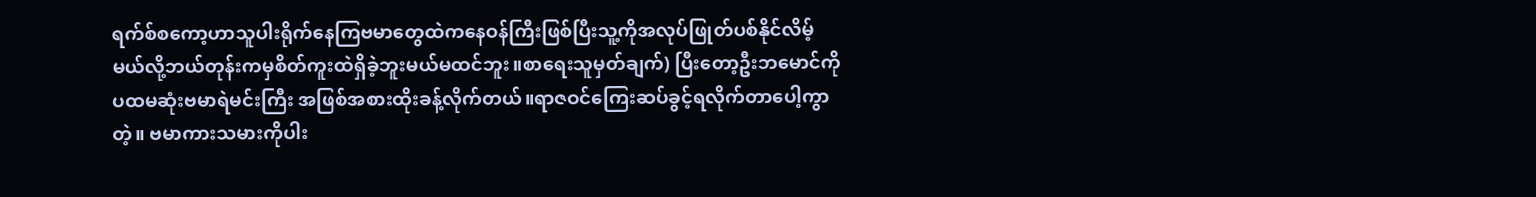ရက်စ်စကော့ဟာသူပါးရိုက်နေကြဗမာတွေထဲကနေဝန်ကြီးဖြစ်ပြီးသူ့ကိုအလုပ်ဖြုတ်ပစ်နိုင်လိမ့်မယ်လို့ဘယ်တုန်းကမှစိတ်ကူးထဲရှိခဲ့ဘူးမယ်မထင်ဘူး။စာရေးသူမှတ်ချက်) ပြီးတော့ဦးဘမောင်ကိုပထမဆုံးဗမာရဲမင်းကြီး အဖြစ်အစားထိုးခန့်လိုက်တယ်။ရာဇဝင်ကြေးဆပ်ခွင့်ရလိုက်တာပေါ့ကွာတဲ့။ ဗမာကားသမားကိုပါး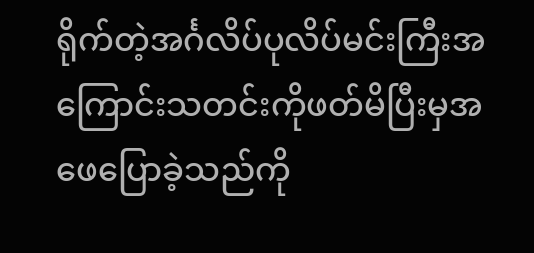ရိုက်တဲ့အင်္ဂလိပ်ပုလိပ်မင်းကြီးအကြောင်းသတင်းကိုဖတ်မိပြီးမှအဖေပြောခဲ့သည်ကို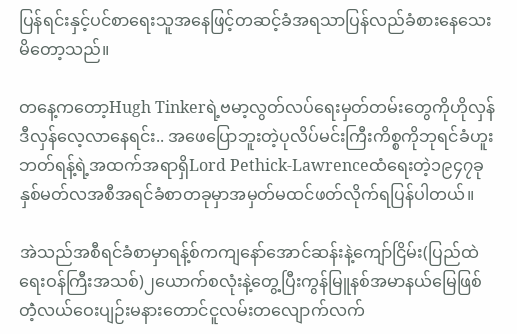ပြန်ရင်းနှင့်ပင်စာရေးသူအနေဖြင့်တဆင့်ခံအရသာပြန်လည်ခံစားနေသေးမိတော့သည်။

တနေ့ကတော့Hugh Tinkerရဲ့ဗမာ့လွတ်လပ်ရေးမှတ်တမ်းတွေကိုဟိုလှန်ဒီလှန်လေ့လာနေရင်း.. အဖေပြောဘူးတဲ့ပုလိပ်မင်းကြီးကိစ္စကိုဘုရင်ခံဟူးဘတ်ရန့်ရဲ့အထက်အရာရှိLord Pethick-Lawrenceထံရေးတဲ့၁၉၄၇ခုနှစ်မတ်လအစီအရင်ခံစာတခုမှာအမှတ်မထင်ဖတ်လိုက်ရပြန်ပါတယ်။

အဲသည်အစီရင်ခံစာမှာရန့်စ်ကကျနော်အောင်ဆန်းနဲ့ကျော်ငြိမ်း(ပြည်ထဲရေးဝန်ကြီးအသစ်)၂ယောက်စလုံးနဲ့တွေ့ပြီးကွန်မြူနစ်အမာနယ်မြေဖြစ်တဲံ့လယ်‌ဝေးပျဉ်းမနား‌တောင်ငူလမ်းတ‌လျောက်လက်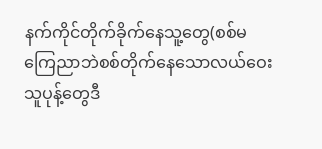နက်ကိုင်တိုက်ခိုက်‌နေသူ့တွေ(စစ်မကြေညာဘဲစစ်တိုက်နေသောလယ်‌ဝေးသူပုန့်တွေဒီ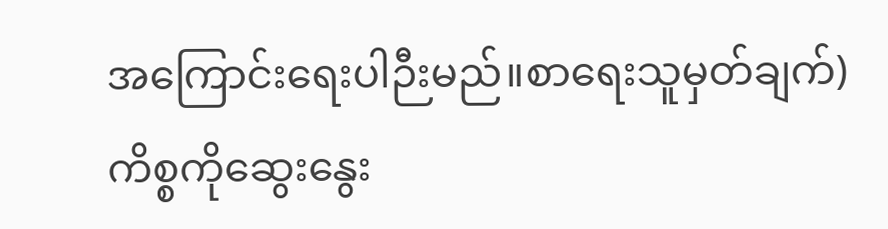အ‌ကြောင်း‌ရေးပါဉီးမည်။စာရေးသူမှတ်ချက်) ကိစ္စ‌ကိုဆွေး‌နွေး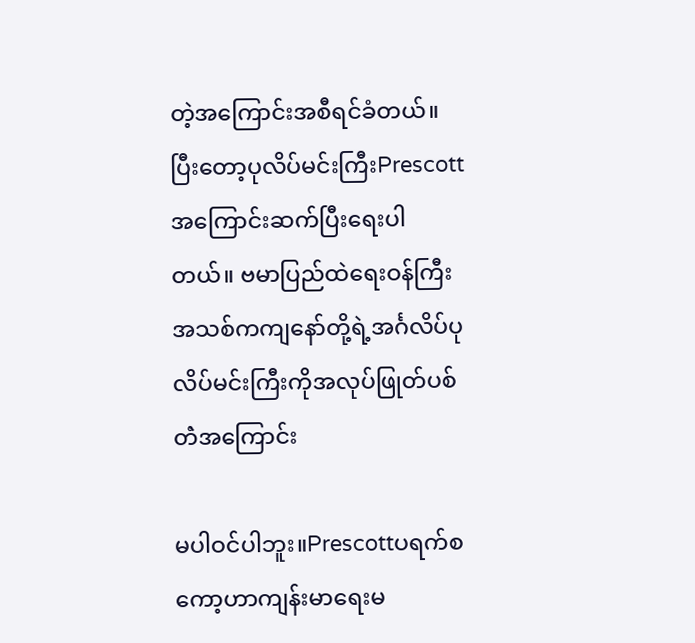တဲ့အကြောင်းအစီရင်ခံတယ်။ပြီးတော့ပုလိပ်မင်းကြီးPrescottအကြောင်းဆက်ပြီး‌ရေးပါတယ်။ ဗမာပြည်ထဲ‌ရေးဝန်ကြီးအသစ်ကကျနော်တို့ရဲ့အင်္ဂလိပ်ပုလိပ်မင်းကြီးကိုအလုပ်ဖြုတ်ပစ်တဲံအကြောင်း

မပါဝင်ပါဘူး။Prescottပရက်စကော့ဟာကျန်းမာရေးမ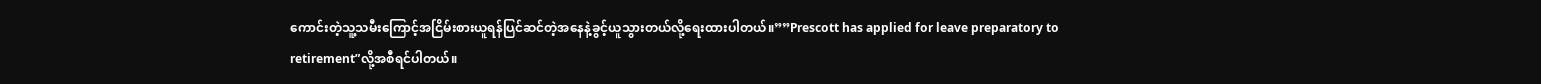ကောင်းတဲ့သူ့သမီးကြောင့်အငြိမ်းစားယူရန်ပြင်ဆင်တဲ့အနေနဲ့ခွင့်ယူသွားတယ်လို့ရေးထားပါတယ်။””Prescott has applied for leave preparatory to retirement”လို့အစီရင်ပါတယ်။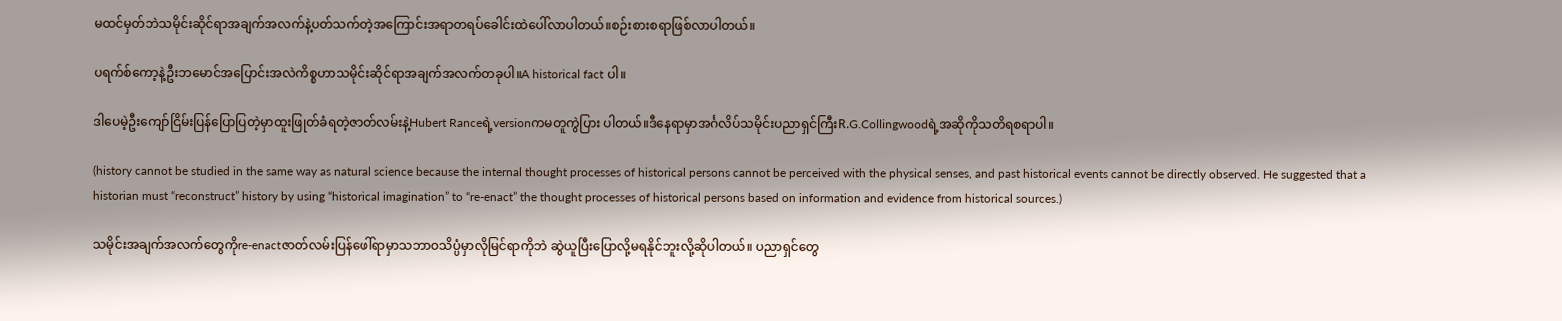မထင်မှတ်ဘဲသမိုင်းဆိုင်ရာအချက်အလက်နဲ့ပတ်သက်တဲ့အကြောင်းအရာတရပ်ခေါင်းထဲပေါ်လာပါတယ်။စဉ်းစားစရာဖြစ်လာပါတယ်။

ပရက်စ်ကော့နဲ့ဦးဘမောင်အပြောင်းအလဲကိစ္စဟာသမိုင်းဆိုင်ရာအချက်အလက်တခုပါ။A historical fact ပါ။

ဒါပေမဲ့ဦးကျော်ငြိမ်းပြန်ပြောပြတဲ့မှာထူးဖြုတ်ခံရတဲ့ဇာတ်လမ်းနဲ့Hubert Ranceရဲ့versionကမတူကွဲပြား ပါတယ်။ဒီနေရာမှာအင်္ဂလိပ်သမိုင်းပညာရှင်ကြီးR.G.Collingwoodရဲ့အဆိုကိုသတိရစရာပါ။

(history cannot be studied in the same way as natural science because the internal thought processes of historical persons cannot be perceived with the physical senses, and past historical events cannot be directly observed. He suggested that a historian must “reconstruct” history by using “historical imagination” to “re-enact” the thought processes of historical persons based on information and evidence from historical sources.)

သမိုင်းအချက်အလက်တွေကိုre-enactဇာတ်လမ်းပြန်ဖေါ်ရာမှာသဘာဝသိပ္ပံမှာလိုမြင်ရာကိုဘဲ ဆွဲယူပြီးပြောလို့မရနိုင်ဘူးလို့ဆိုပါတယ်။ ပညာရှင်တွေ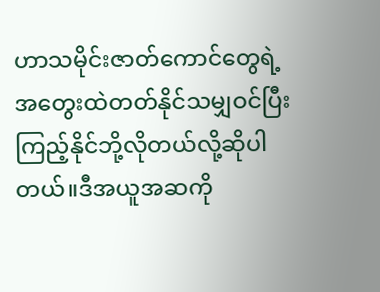ဟာသမိုင်းဇာတ်ကောင်တွေရဲ့အတွေးထဲတတ်နိုင်သမျှဝင်ပြီးကြည့်နိုင်ဘို့လိုတယ်လို့ဆိုပါတယ်။ဒီအယူအဆကို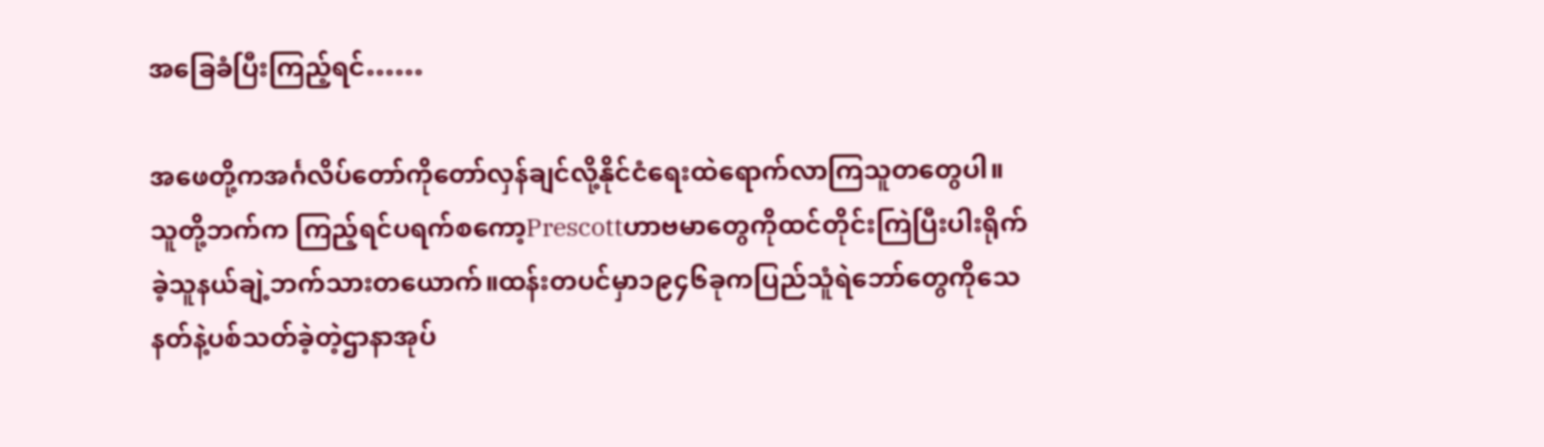အခြေခံပြီးကြည့်ရင်……

အဖေတို့ကအင်္ဂလိပ်တော်ကိုတော်လှန်ချင်လို့နိုင်ငံရေးထဲရောက်လာကြသူတတွေပါ။သူတို့ဘက်က ကြည့်ရင်ပရက်စကော့Prescottဟာဗမာတွေကိုထင်တိုင်းကြဲပြီးပါးရိုက်ခဲ့သူနယ်ချဲ့ဘက်သားတယောက်။ထန်းတပင်မှာ၁၉၄၆ခုကပြည်သူံရဲဘော်တွေကိုသေနတ်နဲ့ပစ်သတ်ခဲ့တဲ့ဌာနာအုပ်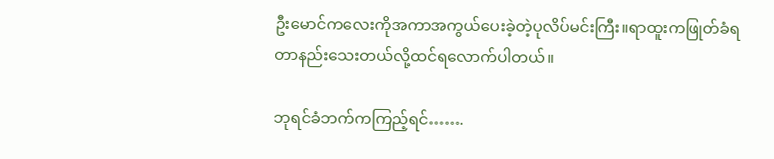ဦးမောင်ကလေးကိုအကာအကွယ်ပေးခဲ့တဲ့ပုလိပ်မင်းကြီး။ရာထူးကဖြုတ်ခံရတာနည်းသေးတယ်လို့ထင်ရလောက်ပါတယ်။

ဘုရင်ခံဘက်ကကြည့်ရင်…….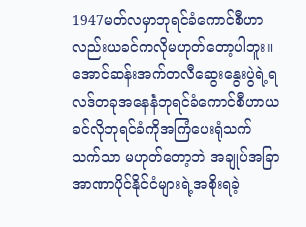1947မတ်လမှာဘုရင်ခံကောင်စီဟာလည်းယခင်ကလိုမဟုတ်တော့ပါဘူး။အောင်ဆန်းအက်တလီဆွေးနွေးပွဲရဲ့ရလဒ်တခုအနေနဲံဘုရင်ခံကောင်စီဟာယခင်လိုဘုရင်ခံကိုအကြံပေးရုံသက်သက်သာ မဟုတ်တော့ဘဲ အချုပ်အခြာအာဏာပိုင်နိုင်ငံများရဲ့အစိုးရခဲ့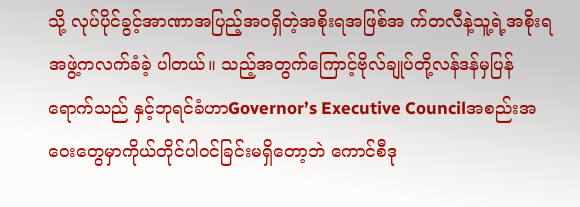သို့ လုပ်ပိုင်ခွင့်အာဏာအပြည့်အဝရှိတဲ့အစိုးရအဖြစ်အ က်တလီနဲ့သူ့ရဲ့အစိုးရအဖွဲ့ကလက်ခံခဲ့ ပါတယ်။ သည့်အတွက်ကြောင့်ဗိုလ်ချုပ်တို့လန်ဒန်မှပြန်ရောက်သည် နှင့်ဘုရင်ခံဟာGovernor’s Executive Councilအစည်းအဝေးတွေမှာကိုယ်တိုင်ပါဝင်ခြင်းမရှိတော့ဘဲ ကောင်စီဒု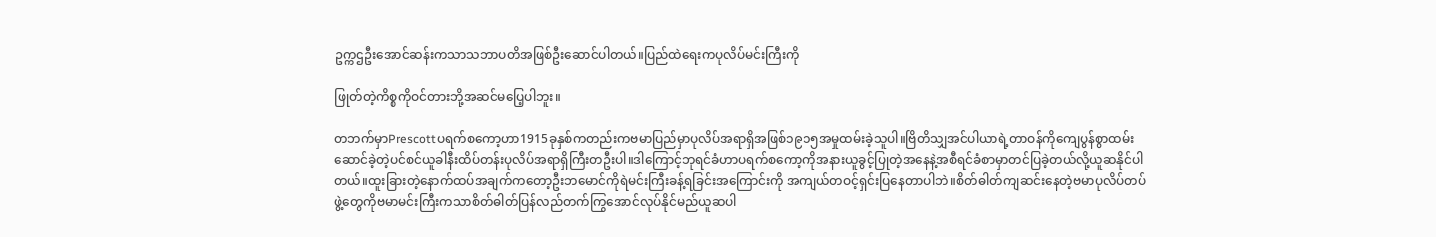ဥက္ကဌဦးအောင်ဆန်းကသာသဘာပတိအဖြစ်ဦးဆောင်ပါတယ်။ပြည်ထဲရေးကပုလိပ်မင်းကြီးကို

ဖြုတ်တဲ့ကိစ္စကိုဝင်တားဘို့အဆင်မပြေ့ပါဘူး။

တဘက်မှာPrescottပရက်စကော့ဟာ1915ခုနှစ်ကတည်းကဗမာပြည်မှာပုလိပ်အရာရှိအဖြစ်၁၉၁၅အမှုထမ်းခဲ့သူပါ။ဗြိတိသျှအင်ပါယာရဲ့တာဝန်ကိုကျေပွန်စွာထမ်းဆောင်ခဲ့တဲ့ပင်စင်ယူခါနီးထိပ်တန်းပုလိပ်အရာရှိကြီးတဦးပါ။ဒါကြောင့်ဘုရင်ခံဟာပရက်စကော့ကိုအနားယူခွင့်ပြုတဲ့အနေနဲ့အစီရင်ခံစာမှာတင်ပြခဲ့တယ်လို့ယူဆနိုင်ပါတယ်။ထူးခြားတဲ့နောက်ထပ်အချက်ကတော့ဦးဘမောင်ကိုရဲမင်းကြီးခန့်ရခြင်းအကြောင်းကို အကျယ်တဝင့်ရှင်းပြနေတာပါဘဲ။စိတ်ဓါတ်ကျဆင်းနေတဲ့ဗမာပုလိပ်တပ်ဖွဲ့တွေကိုဗမာမင်းကြီးကသာစိတ်ဓါတ်ပြန်လည်တက်ကြွအောင်လုပ်နိုင်မည်ယူဆပါ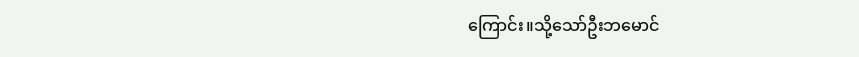ကြောင်း။သို့သော်ဦးဘမောင်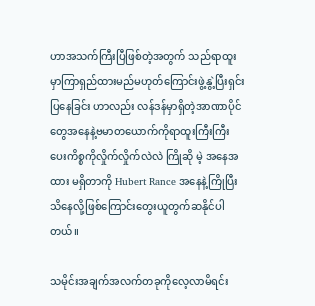ဟာအသက်ကြီးပြီဖြစ်တဲ့အတွက် သည်ရာထူးမှာကြာရှည်ထားမည်မဟုတ်ကြောင်းဖွဲ့နွဲ့ပြီးရှင်းပြနေခြင်း ဟာလည်း လန်ဒန်မှာရှိတဲ့အာဏာပိုင် တွေအနေနဲ့ဗမာတယောက်ကိုရာထူးကြီးကြီးပေးကိစ္စကိုလှိုက်လှိုက်လဲလဲ ကြိုဆို မဲ့ အနေအထား မရှိတာကို Hubert Rance အနေနဲ့ကြိုပြီးသိနေလို့ဖြစ်ကြောင်းတွေးယူတွက်ဆနိုင်ပါတယ်။

သမိုင်းအချက်အလက်တခုကိုလေ့လာမိရင်း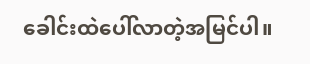ခေါင်းထဲပေါ်လာတဲ့အမြင်ပါ။